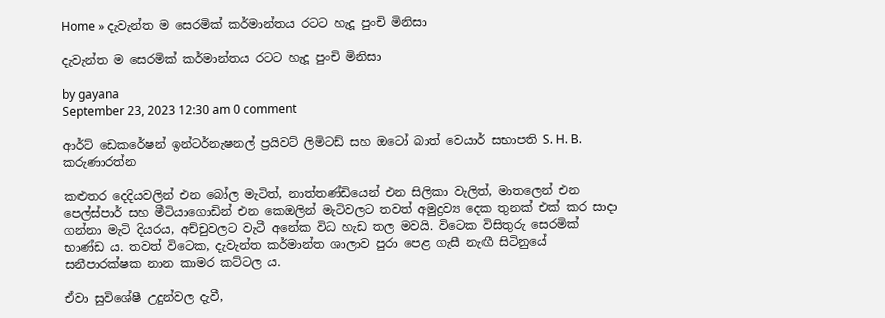Home » දැවැන්ත ම සෙරමික් කර්මාන්තය රටට හැදූ පුංචි මිනිසා

දැවැන්ත ම සෙරමික් කර්මාන්තය රටට හැදූ පුංචි මිනිසා

by gayana
September 23, 2023 12:30 am 0 comment

ආර්ට් ඩෙකරේෂන් ඉන්ටර්නැෂනල් ප්‍රයිවට් ලිමිටඩ් සහ ඔටෝ බාත් වෙයාර් සභාපති S. H. B. කරුණාරත්න

කළුතර දෙදියවලින් එන බෝල මැටිත්, නාත්තණ්ඩියෙන් එන සිලිකා වැලිත්, මාතලෙන් එන පෙල්ස්පාර් සහ මීටියාගොඩින් එන කෙඔලින් මැටිවලට තවත් අමුද්‍රව්‍ය දෙක තුනක් එක් කර සාදා ගන්නා මැටි දියරය, අච්චුවලට වැටී අනේක විධ හැඩ තල මවයි. විටෙක විසිතුරු සෙරමික් භාණ්ඩ ය. තවත් විටෙක, දැවැන්ත කර්මාන්ත ශාලාව පුරා පෙළ ගැසී නැඟී සිටිනුයේ සනීපාරක්ෂක නාන කාමර කට්ටල ය.

ඒවා සුවිශේෂී උදුන්වල දැවී,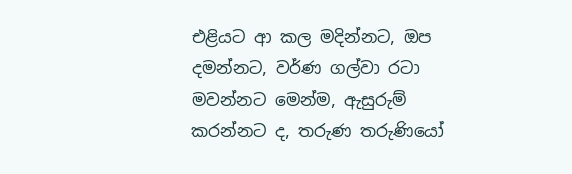එළියට ආ කල මදින්නට, ඔප දමන්නට, වර්ණ ගල්වා රටා මවන්නට මෙන්ම, ඇසුරුම් කරන්නට ද, තරුණ තරුණියෝ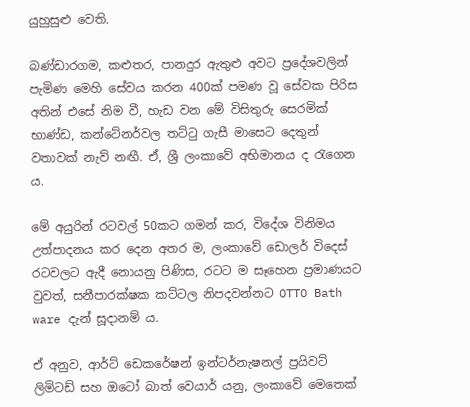යුහුසුළු වෙති.

බණ්ඩාරගම, කළුතර, පානදුර ඇතුළු අවට ප්‍රදේශවලින් පැමිණ මෙහි සේවය කරන 400ක් පමණ වූ සේවක පිරිස අතින් එසේ නිම වී, හැඩ වන මේ විසිතුරු සෙරමික් භාණ්ඩ, කන්ටේනර්වල තට්ටු ගැසී මාසෙට දෙතුන් වතාවක් නැව් නඟී. ඒ, ශ්‍රී ලංකාවේ අභිමානය ද රැගෙන ය.

මේ අයුරින් රටවල් 50කට ගමන් කර, විදේශ විනිමය උත්පාදනය කර දෙන අතර ම, ලංකාවේ ඩොලර් විදෙස් රටවලට ඇදී නොයනු පිණිස, රටට ම සෑහෙන ප්‍රමාණයට වුවත්, සනීපාරක්ෂක කට්ටල නිපදවන්නට OTTO Bath ware දැන් සූදානම් ය.

ඒ අනුව, ආර්ට් ඩෙකරේෂන් ඉන්ටර්නැෂනල් ප්‍රයිවට් ලිමිටඩ් සහ ඔටෝ බාත් වෙයාර් යනු, ලංකාවේ මෙතෙක්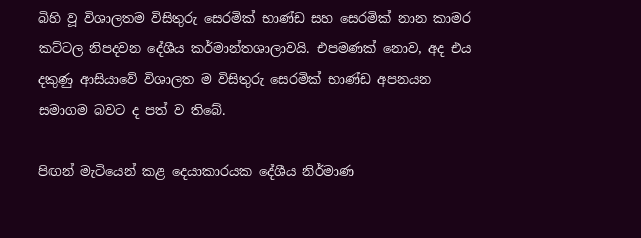බිහි වූ විශාලතම විසිතුරු සෙරමික් භාණ්ඩ සහ සෙරමික් නාන කාමර කට්ටල නිපදවන දේශීය කර්මාන්තශාලාවයි. එපමණක් නොව, අද එය දකුණු ආසියාවේ විශාලත ම විසිතුරු සෙරමික් භාණ්ඩ අපනයන සමාගම බවට ද පත් ව තිබේ.

පිඟන් මැටියෙන් කළ දෙයාකාරයක දේශීය නිර්මාණ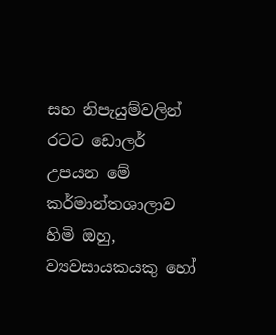සහ නිපැයුම්වලින් රටට ඩොලර් උපයන මේ කර්මාන්තශාලාව හිමි ඔහු, ව්‍යවසායකයකු හෝ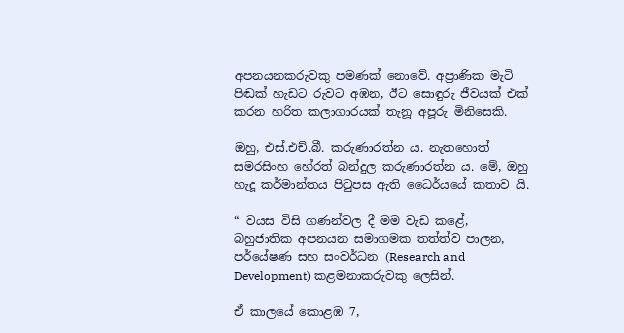අපනයනකරුවකු පමණක් නොවේ. අප්‍රාණික මැටි පිඬක් හැඩට රුවට අඹන, ඊට සොඳුරු ජීවයක් එක් කරන හරිත කලාගාරයක් තැනූ අපූරු මිනිසෙකි.

ඔහු, එස්.එච්.බී. කරුණාරත්න ය. නැතහොත් සමරසිංහ හේරත් බන්දුල කරුණාරත්න ය. මේ, ඔහු හැදූ කර්මාන්තය පිටුපස ඇති ධෛර්යයේ කතාව යි.

“ වයස විසි ගණන්වල දී මම වැඩ කළේ, බහුජාතික අපනයන සමාගමක තත්ත්ව පාලන, පර්යේෂණ සහ සංවර්ධන (Research and Development) කළමනාකරුවකු ලෙසින්.

ඒ කාලයේ කොළඹ 7,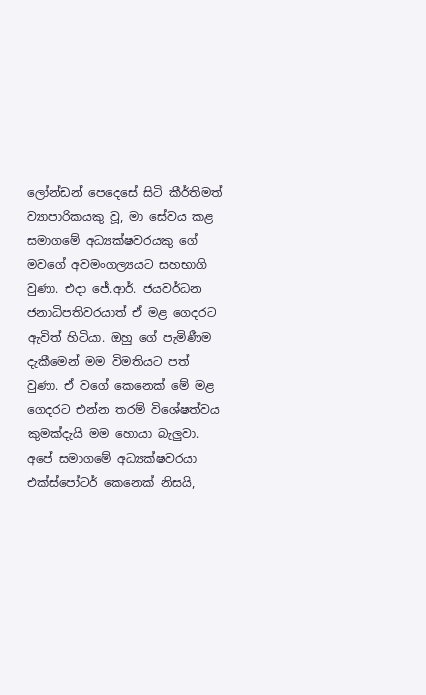ලෝන්ඩන් පෙදෙසේ සිටි කීර්තිමත් ව්‍යාපාරිකයකු වූ, මා සේවය කළ සමාගමේ අධ්‍යක්ෂවරයකු ගේ මවගේ අවමංගල්‍යයට සහභාගි වුණා. එදා ජේ.ආර්. ජයවර්ධන ජනාධිපතිවරයාත් ඒ මළ ගෙදරට ඇවිත් හිටියා. ඔහු ගේ පැමිණීම දැකීමෙන් මම විමතියට පත් වුණා. ඒ වගේ කෙනෙක් මේ මළ ගෙදරට එන්න තරම් විශේෂත්වය කුමක්දැයි මම හොයා බැලුවා. අපේ සමාගමේ අධ්‍යක්ෂවරයා එක්ස්පෝටර් කෙනෙක් නිසයි,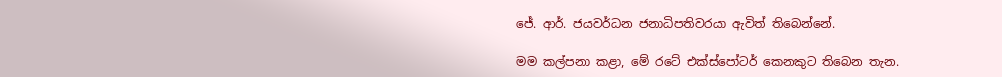ජේ. ආර්. ජයවර්ධන ජනාධිපතිවරයා ඇවිත් තිබෙන්නේ.

මම කල්පනා කළා, මේ රටේ එක්ස්පෝටර් කෙනකුට තිබෙන තැන.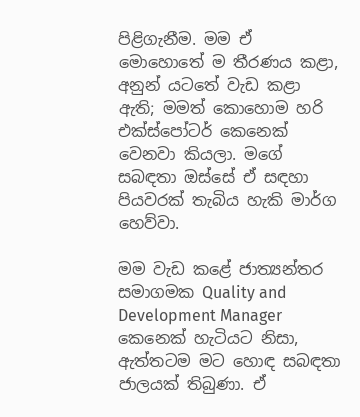පිළිගැනීම. මම ඒ මොහොතේ ම තීරණය කළා, අනුන් යටතේ වැඩ කළා ඇති; මමත් කොහොම හරි එක්ස්පෝටර් කෙනෙක් වෙනවා කියලා. මගේ සබඳතා ඔස්සේ ඒ සඳහා පියවරක් තැබිය හැකි මාර්ග හෙව්වා.

මම වැඩ කළේ ජාත්‍යන්තර සමාගමක Quality and Development Manager කෙනෙක් හැටියට නිසා, ඇත්තටම මට හොඳ සබඳතා ජාලයක් තිබුණා. ඒ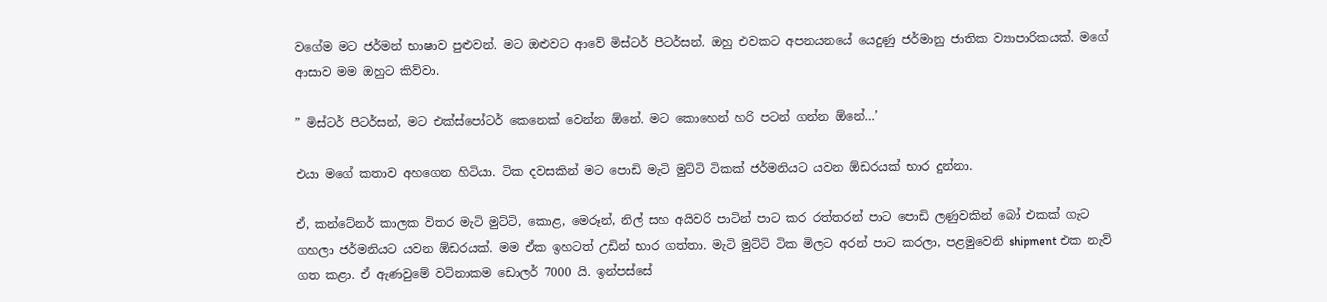වගේම මට ජර්මන් භාෂාව පුළුවන්. මට ඔළුවට ආවේ මිස්ටර් පීටර්සන්. ඔහු එවකට අපනයනයේ යෙදුණු ජර්මානු ජාතික ව්‍යාපාරිකයක්. මගේ ආසාව මම ඔහුට කිව්වා.

” මිස්ටර් පීටර්සන්, මට එක්ස්පෝටර් කෙනෙක් වෙන්න ඕනේ. මට කොහෙන් හරි පටන් ගන්න ඕනේ…’

එයා මගේ කතාව අහගෙන හිටියා. ටික දවසකින් මට පොඩි මැටි මුට්ටි ටිකක් ජර්මනියට යවන ඕඩරයක් භාර දුන්නා.

ඒ, කන්ටේනර් කාලක විතර මැටි මුට්ටි, කොළ, මෙරූන්, නිල් සහ අයිවරි පාටින් පාට කර රත්තරන් පාට පොඩි ලණුවකින් බෝ එකක් ගැට ගහලා ජර්මනියට යවන ඕඩරයක්. මම ඒක ඉහටත් උඩින් භාර ගත්තා. මැටි මුට්ටි ටික මිලට අරන් පාට කරලා, පළමුවෙනි shipment එක නැව් ගත කළා. ඒ ඇණවුමේ වටිනාකම ඩොලර් 7000 යි. ඉන්පස්සේ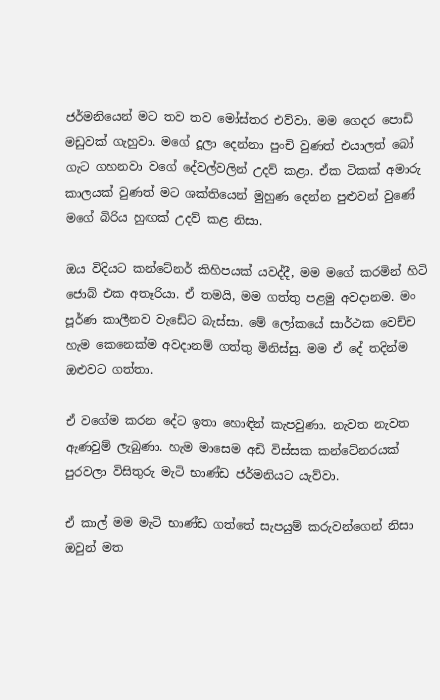ජර්මනියෙන් මට තව තව මෝස්තර එව්වා. මම ගෙදර පොඩි මඩුවක් ගැහුවා. මගේ දූලා දෙන්නා පුංචි වුණත් එයාලත් බෝ ගැට ගහනවා වගේ දේවල්වලින් උදව් කළා. ඒක ටිකක් අමාරු කාලයක් වුණත් මට ශක්තියෙන් මුහුණ දෙන්න පුළුවන් වුණේ මගේ බිරිය හුඟක් උදව් කළ නිසා.

ඔය විදියට කන්ටේනර් කිහිපයක් යවද්දී, මම මගේ කරමින් හිටි ජොබ් එක අතෑරියා. ඒ තමයි, මම ගත්තු පළමු අවදානම. මං පූර්ණ කාලීනව වැඩේට බැස්සා. මේ ලෝකයේ සාර්ථක වෙච්ච හැම කෙනෙක්ම අවදානම් ගත්තු මිනිස්සු. මම ඒ දේ තදින්ම ඔළුවට ගත්තා.

ඒ වගේම කරන දේට ඉතා හොඳින් කැපවුණා. නැවත නැවත ඇණවුම් ලැබුණා. හැම මාසෙම අඩි විස්සක කන්ටේනරයක් පුරවලා විසිතුරු මැටි භාණ්ඩ ජර්මනියට යැව්වා.

ඒ කාල් මම මැටි භාණ්ඩ ගත්තේ සැපයුම් කරුවන්ගෙන් නිසා ඔවුන් මත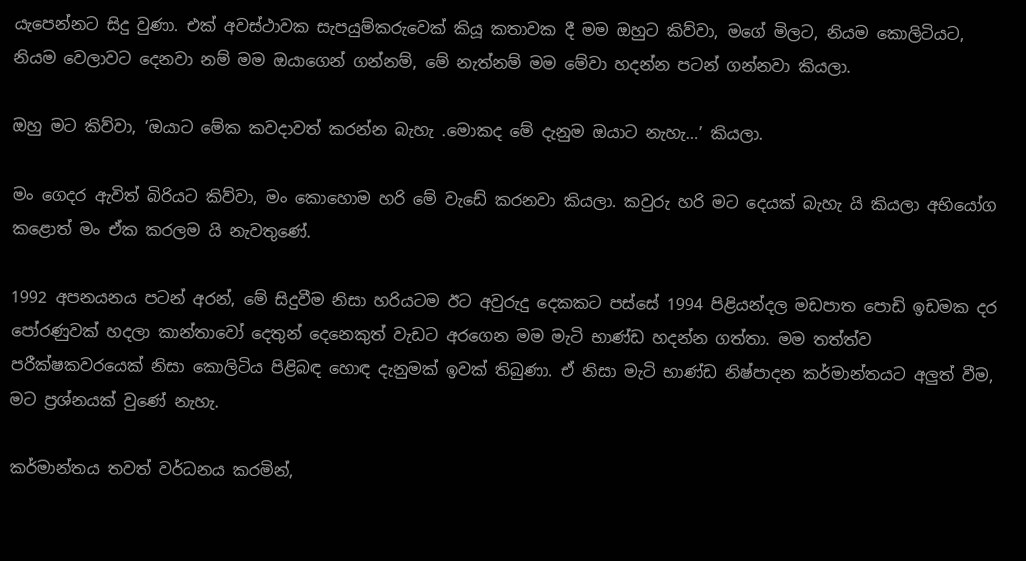යැපෙන්නට සිදු වුණා. එක් අවස්ථාවක සැපයුම්කරුවෙක් කියූ කතාවක දී මම ඔහුට කිව්වා, මගේ මිලට, නියම කොලිටියට, නියම වෙලාවට දෙනවා නම් මම ඔයාගෙන් ගන්නම්, මේ නැත්නම් මම මේවා හදන්න පටන් ගන්නවා කියලා.

ඔහු මට කිව්වා, ‘ඔයාට මේක කවදාවත් කරන්න බැහැ .මොකද මේ දැනුම ඔයාට නැහැ…’ කියලා.

මං ගෙදර ඇවිත් බිරියට කිව්වා, මං කොහොම හරි මේ වැඩේ කරනවා කියලා. කවුරු හරි මට දෙයක් බැහැ යි කියලා අභියෝග කළොත් මං ඒක කරලම යි නැවතුණේ.

1992 අපනයනය පටන් අරන්, මේ සිදුවීම නිසා හරියටම ඊට අවුරුදු දෙකකට පස්සේ 1994 පිළියන්දල මඩපාත පොඩි ඉඩමක දර පෝරණුවක් හදලා කාන්තාවෝ දෙතුන් දෙනෙකුත් වැඩට අරගෙන මම මැටි භාණ්ඩ හදන්න ගත්තා. මම තත්ත්ව පරීක්ෂකවරයෙක් නිසා කොලිටිය පිළිබඳ හොඳ දැනුමක් ඉවක් තිබුණා. ඒ නිසා මැටි භාණ්ඩ නිෂ්පාදන කර්මාන්තයට අලුත් වීම, මට ප්‍රශ්නයක් වුණේ නැහැ.

කර්මාන්තය තවත් වර්ධනය කරමින්,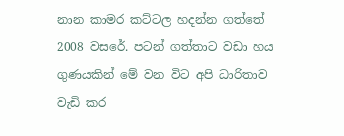නාන කාමර කට්ටල හදන්න ගත්තේ 2008 වසරේ. පටන් ගත්තාට වඩා හය ගුණයකින් මේ වන විට අපි ධාරිතාව වැඩි කර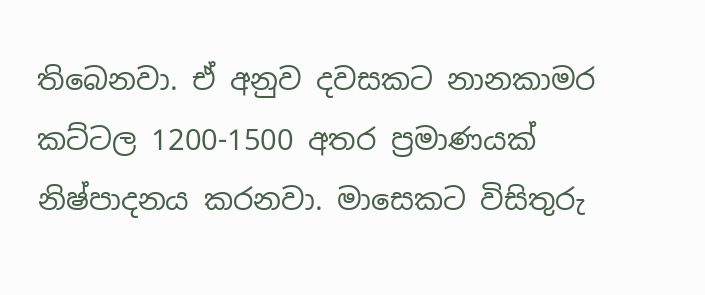තිබෙනවා. ඒ අනුව දවසකට නානකාමර කට්ටල 1200-1500 අතර ප්‍රමාණයක් නිෂ්පාදනය කරනවා. මාසෙකට විසිතුරු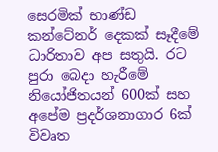සෙරමික් භාණ්ඩ කන්ටේනර් දෙකක් සෑදීමේ ධාරිතාව අප සතුයි. රට පුරා බෙදා හැරීමේ නියෝජිතයන් 600ක් සහ අපේම ප්‍රදර්ශනාගාර 6ක් විවෘත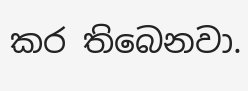කර තිබෙනවා.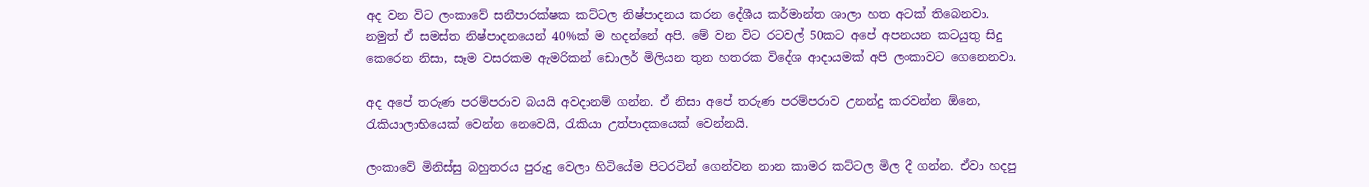අද වන විට ලංකාවේ සනීපාරක්ෂක කට්ටල නිෂ්පාදනය කරන දේශීය කර්මාන්ත ශාලා හත අටක් තිබෙනවා. නමුත් ඒ සමස්ත නිෂ්පාදනයෙන් 40%ක් ම හදන්නේ අපි. මේ වන විට රටවල් 50කට අපේ අපනයන කටයුතු සිදු කෙරෙන නිසා, සෑම වසරකම ඇමරිකන් ඩොලර් මිලියන තුන හතරක විදේශ ආදායමක් අපි ලංකාවට ගෙනෙනවා.

අද අපේ තරුණ පරම්පරාව බයයි අවදානම් ගන්න. ඒ නිසා අපේ තරුණ පරම්පරාව උනන්දු කරවන්න ඕනෙ, රැකියාලාභියෙක් වෙන්න නෙවෙයි, රැකියා උත්පාදකයෙක් වෙන්නයි.

ලංකාවේ මිනිස්සු බහුතරය පුරුදු වෙලා හිටියේම පිටරටින් ගෙන්වන නාන කාමර කට්ටල මිල දී ගන්න. ඒවා හදපු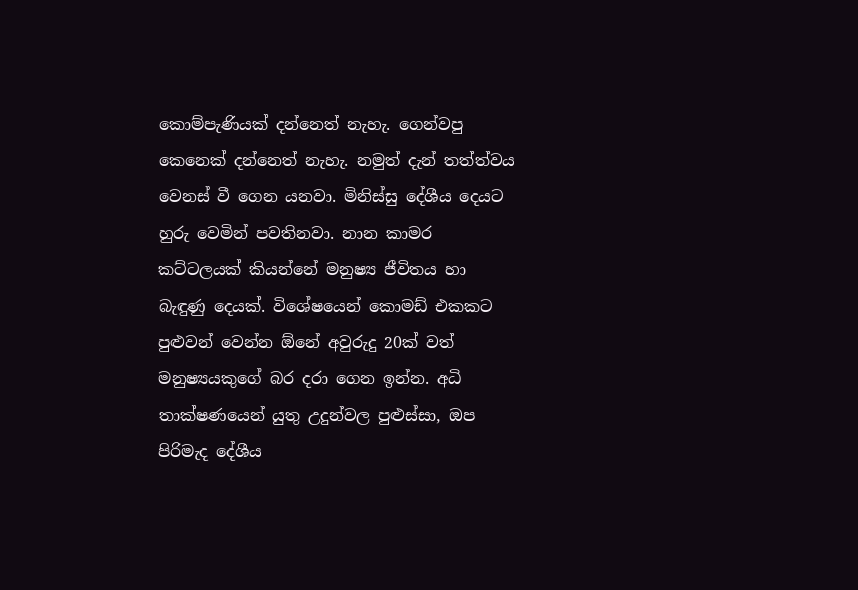කොම්පැණියක් දන්නෙත් නැහැ. ගෙන්වපු කෙනෙක් දන්නෙත් නැහැ. නමුත් දැන් තත්ත්වය වෙනස් වී ගෙන යනවා. මිනිස්සු දේශීය දෙයට හුරු වෙමින් පවතිනවා. නාන කාමර කට්ටලයක් කියන්නේ මනුෂ්‍ය ජීවිතය හා බැඳුණු දෙයක්. විශේෂයෙන් කොමඩ් එකකට පුළුවන් වෙන්න ඕනේ අවුරුදු 20ක් වත් මනුෂ්‍යයකුගේ බර දරා ගෙන ඉන්න. අධි තාක්ෂණයෙන් යුතු උදුන්වල පුළුස්සා, ඔප පිරිමැද දේශීය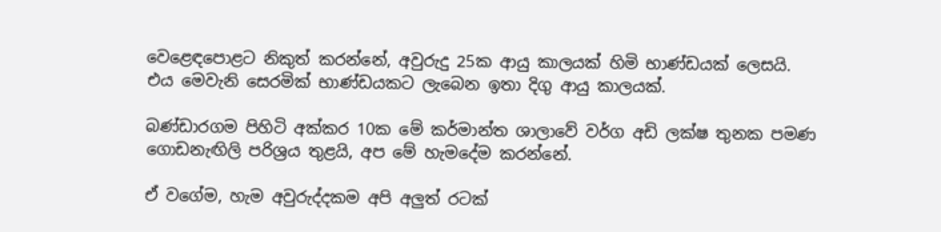වෙළෙඳපොළට නිකුත් කරන්නේ, අවුරුදු 25ක ආයු කාලයක් හිමි භාණ්ඩයක් ලෙසයි. එය මෙවැනි සෙරමික් භාණ්ඩයකට ලැබෙන ඉතා දිගු ආයු කාලයක්.

බණ්ඩාරගම පිහිටි අක්කර 10ක මේ කර්මාන්ත ශාලාවේ වර්ග අඩි ලක්ෂ තුනක පමණ ගොඩනැඟිලි පරිශ්‍රය තුළයි, අප මේ හැමදේම කරන්නේ.

ඒ වගේම, හැම අවුරුද්දකම අපි අලුත් රටක්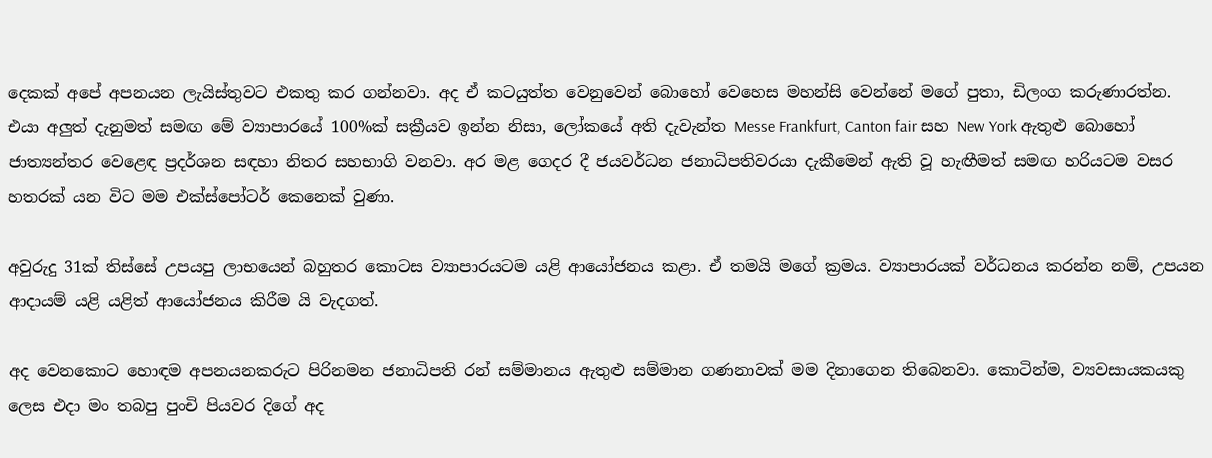දෙකක් අපේ අපනයන ලැයිස්තුවට එකතු කර ගන්නවා. අද ඒ කටයුත්ත වෙනුවෙන් බොහෝ වෙහෙස මහන්සි වෙන්නේ මගේ පුතා, ඩිලංග කරුණාරත්න. එයා අලුත් දැනුමත් සමඟ මේ ව්‍යාපාරයේ 100%ක් සක්‍රීයව ඉන්න නිසා, ලෝකයේ අති දැවැන්ත Messe Frankfurt, Canton fair සහ New York ඇතුළු බොහෝ ජාත්‍යන්තර වෙළෙඳ ප්‍රදර්ශන සඳහා නිතර සහභාගි වනවා. අර මළ ගෙදර දී ජයවර්ධන ජනාධිපතිවරයා දැකීමෙන් ඇති වූ හැඟීමත් සමඟ හරියටම වසර හතරක් යන විට මම එක්ස්පෝටර් කෙනෙක් වුණා.

අවුරුදු 31ක් තිස්සේ උපයපු ලාභයෙන් බහුතර කොටස ව්‍යාපාරයටම යළි ආයෝජනය කළා. ඒ තමයි මගේ ක්‍රමය. ව්‍යාපාරයක් වර්ධනය කරන්න නම්, උපයන ආදායම් යළි යළිත් ආයෝජනය කිරීම යි වැදගත්.

අද වෙනකොට හොඳම අපනයනකරුට පිරිනමන ජනාධිපති රන් සම්මානය ඇතුළු සම්මාන ගණනාවක් මම දිනාගෙන තිබෙනවා. කොටින්ම, ව්‍යවසායකයකු ලෙස එදා මං තබපු පුංචි පියවර දිගේ අද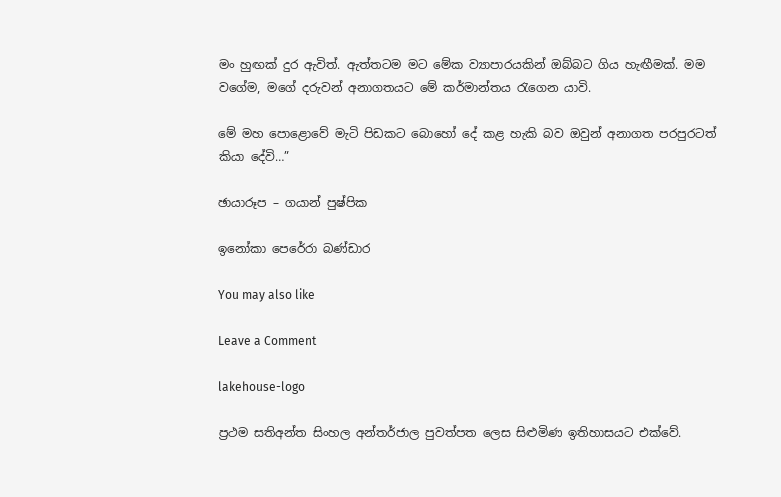මං හුඟක් දුර ඇවිත්. ඇත්තටම මට මේක ව්‍යාපාරයකින් ඔබ්බට ගිය හැඟීමක්. මම වගේම, මගේ දරුවන් අනාගතයට මේ කර්මාන්තය රැගෙන යාවි.

මේ මහ පොළොවේ මැටි පිඩකට බොහෝ දේ කළ හැකි බව ඔවුන් අනාගත පරපුරටත් කියා දේවි…”

ඡායාරූප – ගයාන් පුෂ්පික

ඉනෝකා පෙරේරා බණ්ඩාර

You may also like

Leave a Comment

lakehouse-logo

ප්‍රථම සතිඅන්ත සිංහල අන්තර්ජාල පුවත්පත ලෙස සිළුමිණ ඉතිහාසයට එක්වේ.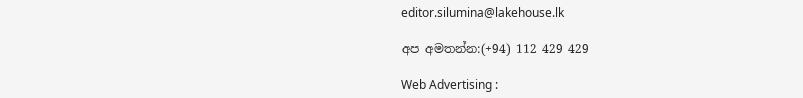editor.silumina@lakehouse.lk

අප අමතන්න:(+94) 112 429 429

Web Advertising :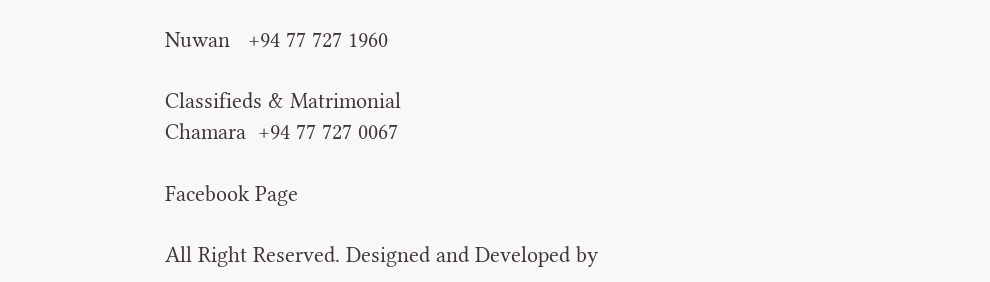Nuwan   +94 77 727 1960

Classifieds & Matrimonial
Chamara  +94 77 727 0067

Facebook Page

All Right Reserved. Designed and Developed by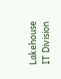Lakehouse IT Division